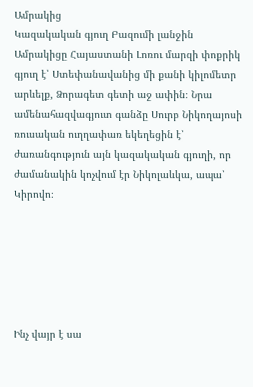Ամրակից
Կազակական գյուղ Բազումի լանջին
Ամրակիցը Հայաստանի Լոռու մարզի փոքրիկ գյուղ է՝ Ստեփանավանից մի քանի կիլոմետր արևելք, Ձորագետ գետի աջ ափին։ Նրա ամենահազվագյուտ գանձը Սուրբ Նիկողայոսի ռուսական ուղղափառ եկեղեցին է՝ ժառանգություն այն կազակական գյուղի, որ ժամանակին կոչվում էր Նիկոլաևկա, ապա՝ Կիրովո։






Ինչ վայր է սա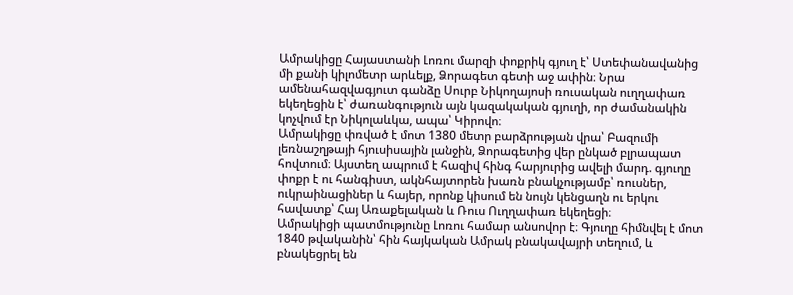Ամրակիցը Հայաստանի Լոռու մարզի փոքրիկ գյուղ է՝ Ստեփանավանից մի քանի կիլոմետր արևելք, Ձորագետ գետի աջ ափին։ Նրա ամենահազվագյուտ գանձը Սուրբ Նիկողայոսի ռուսական ուղղափառ եկեղեցին է՝ ժառանգություն այն կազակական գյուղի, որ ժամանակին կոչվում էր Նիկոլաևկա, ապա՝ Կիրովո։
Ամրակիցը փռված է մոտ 1380 մետր բարձրության վրա՝ Բազումի լեռնաշղթայի հյուսիսային լանջին, Ձորագետից վեր ընկած բլրապատ հովտում։ Այստեղ ապրում է հազիվ հինգ հարյուրից ավելի մարդ. գյուղը փոքր է ու հանգիստ, ակնհայտորեն խառն բնակչությամբ՝ ռուսներ, ուկրաինացիներ և հայեր, որոնք կիսում են նույն կենցաղն ու երկու հավատք՝ Հայ Առաքելական և Ռուս Ուղղափառ եկեղեցի։
Ամրակիցի պատմությունը Լոռու համար անսովոր է։ Գյուղը հիմնվել է մոտ 1840 թվականին՝ հին հայկական Ամրակ բնակավայրի տեղում, և բնակեցրել են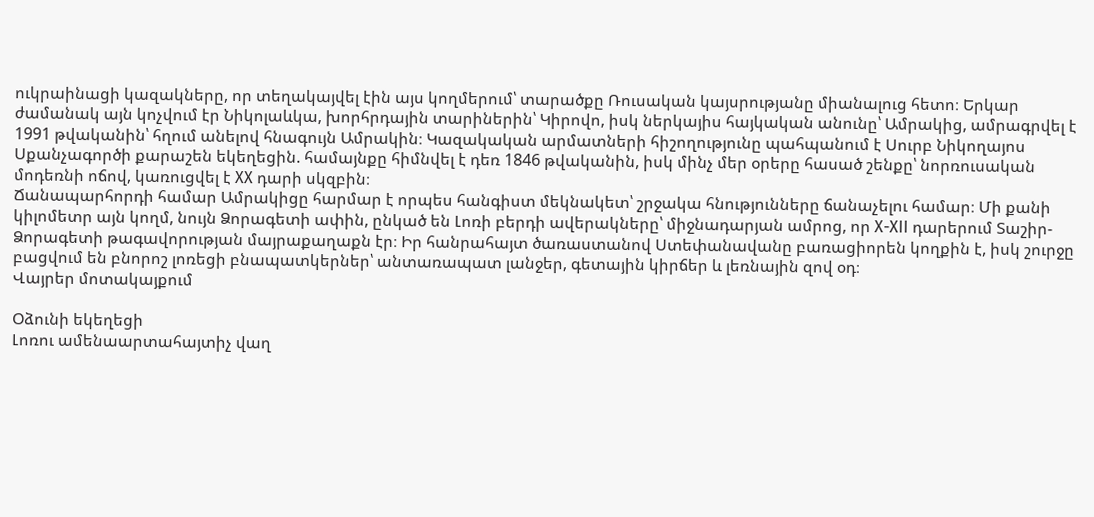ուկրաինացի կազակները, որ տեղակայվել էին այս կողմերում՝ տարածքը Ռուսական կայսրությանը միանալուց հետո։ Երկար ժամանակ այն կոչվում էր Նիկոլաևկա, խորհրդային տարիներին՝ Կիրովո, իսկ ներկայիս հայկական անունը՝ Ամրակից, ամրագրվել է 1991 թվականին՝ հղում անելով հնագույն Ամրակին։ Կազակական արմատների հիշողությունը պահպանում է Սուրբ Նիկողայոս Սքանչագործի քարաշեն եկեղեցին. համայնքը հիմնվել է դեռ 1846 թվականին, իսկ մինչ մեր օրերը հասած շենքը՝ նորռուսական մոդեռնի ոճով, կառուցվել է XX դարի սկզբին։
Ճանապարհորդի համար Ամրակիցը հարմար է որպես հանգիստ մեկնակետ՝ շրջակա հնությունները ճանաչելու համար։ Մի քանի կիլոմետր այն կողմ, նույն Ձորագետի ափին, ընկած են Լոռի բերդի ավերակները՝ միջնադարյան ամրոց, որ X-XII դարերում Տաշիր-Ձորագետի թագավորության մայրաքաղաքն էր։ Իր հանրահայտ ծառաստանով Ստեփանավանը բառացիորեն կողքին է, իսկ շուրջը բացվում են բնորոշ լոռեցի բնապատկերներ՝ անտառապատ լանջեր, գետային կիրճեր և լեռնային զով օդ։
Վայրեր մոտակայքում

Օձունի եկեղեցի
Լոռու ամենաարտահայտիչ վաղ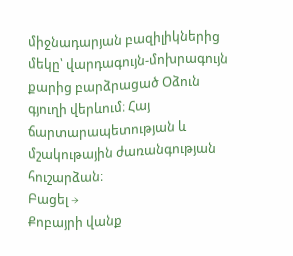միջնադարյան բազիլիկներից մեկը՝ վարդագույն-մոխրագույն քարից բարձրացած Օձուն գյուղի վերևում։ Հայ ճարտարապետության և մշակութային ժառանգության հուշարձան։
Բացել →
Քոբայրի վանք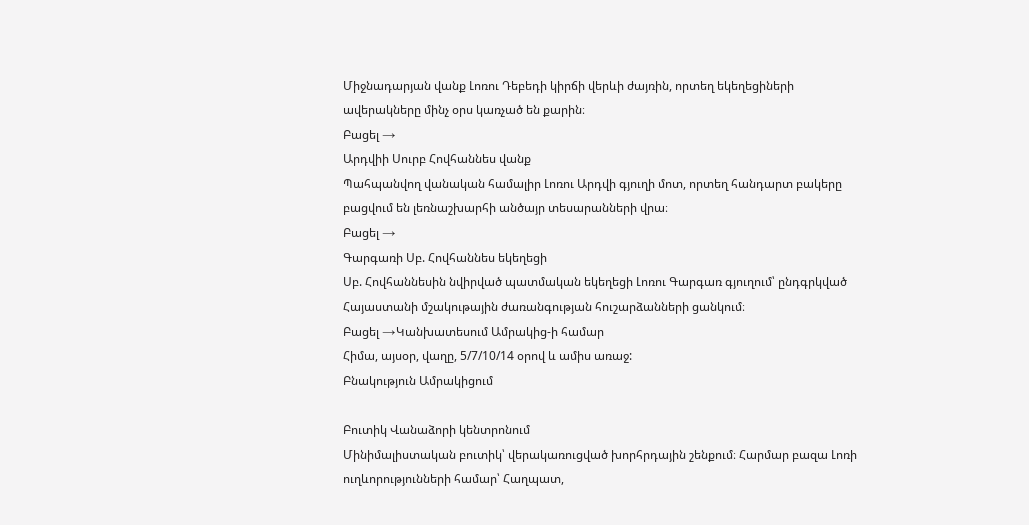Միջնադարյան վանք Լոռու Դեբեդի կիրճի վերևի ժայռին, որտեղ եկեղեցիների ավերակները մինչ օրս կառչած են քարին։
Բացել →
Արդվիի Սուրբ Հովհաննես վանք
Պահպանվող վանական համալիր Լոռու Արդվի գյուղի մոտ, որտեղ հանդարտ բակերը բացվում են լեռնաշխարհի անծայր տեսարանների վրա։
Բացել →
Գարգառի Սբ. Հովհաննես եկեղեցի
Սբ. Հովհաննեսին նվիրված պատմական եկեղեցի Լոռու Գարգառ գյուղում՝ ընդգրկված Հայաստանի մշակութային ժառանգության հուշարձանների ցանկում։
Բացել →Կանխատեսում Ամրակից-ի համար
Հիմա, այսօր, վաղը, 5/7/10/14 օրով և ամիս առաջ:
Բնակություն Ամրակիցում

Բուտիկ Վանաձորի կենտրոնում
Մինիմալիստական բուտիկ՝ վերակառուցված խորհրդային շենքում։ Հարմար բազա Լոռի ուղևորությունների համար՝ Հաղպատ,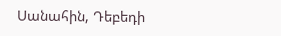Սանահին, Դեբեդի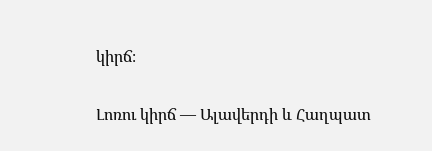կիրճ։

Լոռու կիրճ — Ալավերդի և Հաղպատ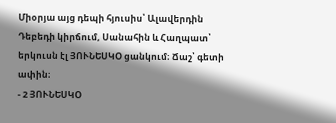Միօրյա այց դեպի հյուսիս՝ Ալավերդին Դեբեդի կիրճում, Սանահին և Հաղպատ՝ երկուսն էլ ՅՈՒՆԵՍԿՕ ցանկում։ Ճաշ՝ գետի ափին։
- 2 ՅՈՒՆԵՍԿՕ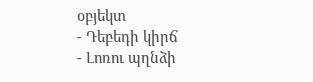օբյեկտ
- Դեբեդի կիրճ
- Լոռու պղնձի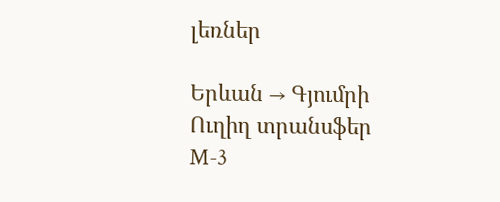լեռներ

Երևան → Գյումրի
Ուղիղ տրանսֆեր M-3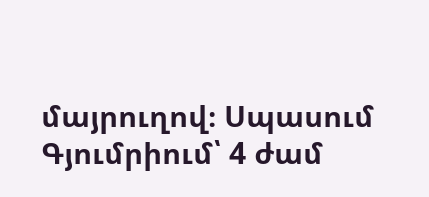մայրուղով։ Սպասում Գյումրիում՝ 4 ժամ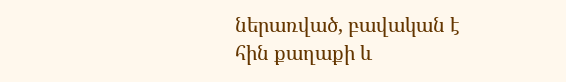ներառված, բավական է հին քաղաքի և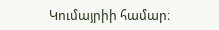Կումայրիի համար։